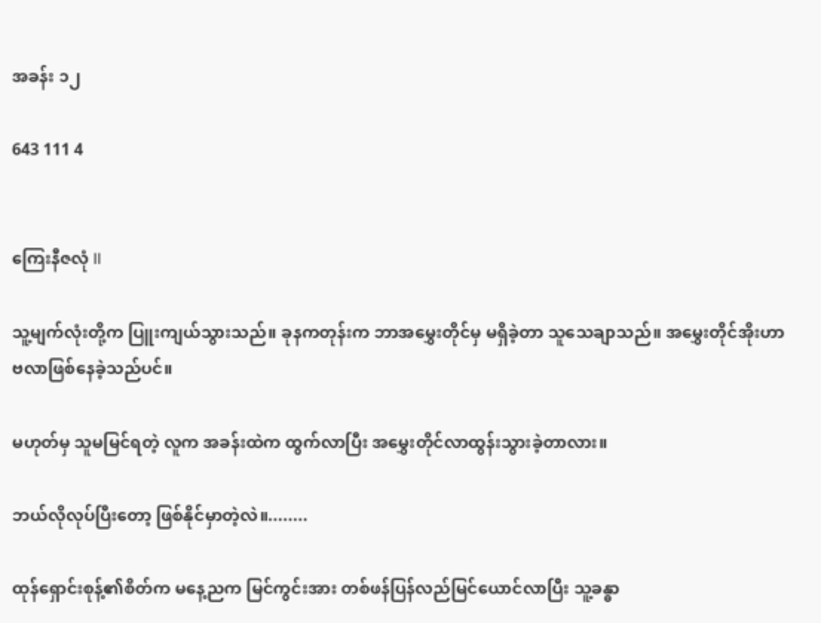အခန်း ၁၂

643 111 4


ကြေးနီဇလုံ II

သူ့မျက်လုံးတို့က ပြူးကျယ်သွားသည်။ ခုနကတုန်းက ဘာအမွှေးတိုင်မှ မရှိခဲ့တာ သူသေချာသည်။ အမွှေးတိုင်အိုးဟာ ဗလာဖြစ်နေခဲ့သည်ပင်။

မဟုတ်မှ သူမမြင်ရတဲ့ လူက အခန်းထဲက ထွက်လာပြီး အမွှေးတိုင်လာထွန်းသွားခဲ့တာလား။

ဘယ်လိုလုပ်ပြီးတော့ ဖြစ်နိုင်မှာတဲ့လဲ။........

ထုန်ရှောင်းစုန့်၏စိတ်က မနေ့ညက မြင်ကွင်းအား တစ်ဖန်ပြန်လည်မြင်ယောင်လာပြီး သူ့ခန္ဓာ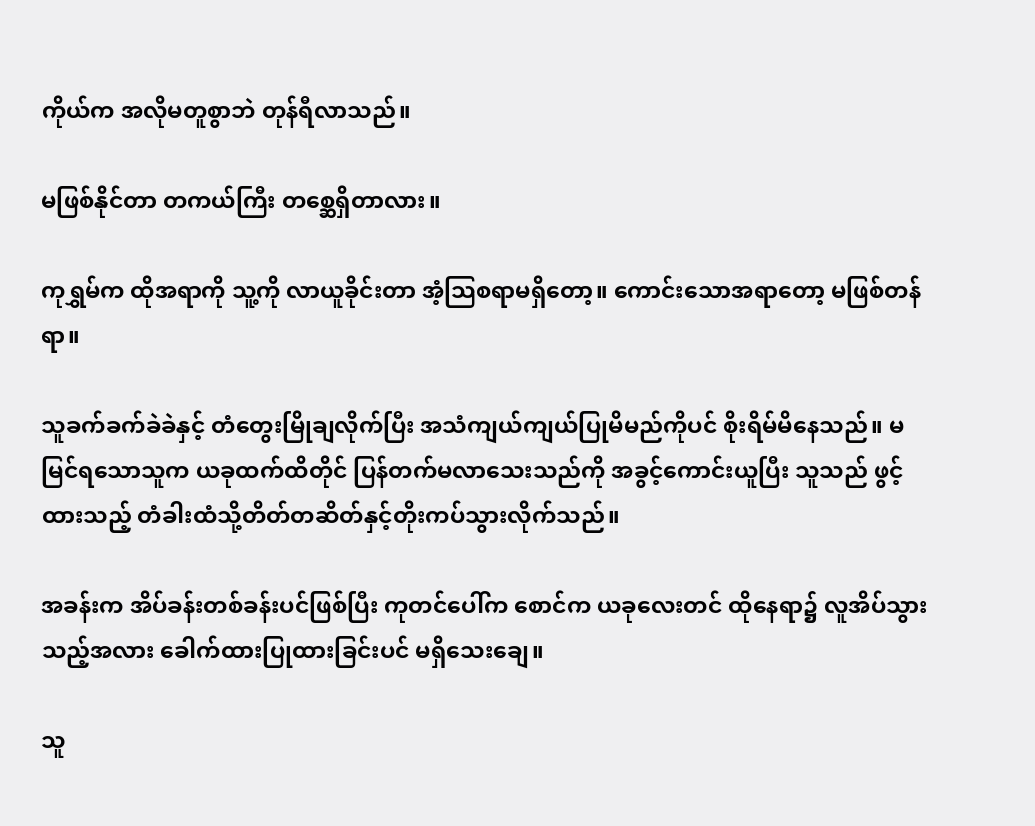ကိုယ်က အလိုမတူစွာဘဲ တုန်ရီလာသည်။

မဖြစ်နိုင်တာ တကယ်ကြီး တစ္ဆေရှိတာလား။

ကုရွှမ်က ထိုအရာကို သူ့ကို လာယူခိုင်းတာ အံ့သြစရာမရှိတော့။ ကောင်းသောအရာတော့ မဖြစ်တန်ရာ။

သူခက်ခက်ခဲခဲနှင့် တံတွေးမြိုချလိုက်ပြီး အသံကျယ်ကျယ်ပြုမိမည်ကိုပင် စိုးရိမ်မိနေသည်။ မမြင်ရသောသူက ယခုထက်ထိတိုင် ပြန်တက်မလာသေးသည်ကို အခွင့်ကောင်းယူပြီး သူသည် ဖွင့်ထားသည့် တံခါးထံသို့တိတ်တဆိတ်နှင့်တိုးကပ်သွားလိုက်သည်။

အခန်းက အိပ်ခန်းတစ်ခန်းပင်ဖြစ်ပြီး ကုတင်ပေါ်က စောင်က ယခုလေးတင် ထိုနေရာ၌ လူအိပ်သွားသည့်အလား ခေါက်ထားပြုထားခြင်းပင် မရှိသေးချေ။

သူ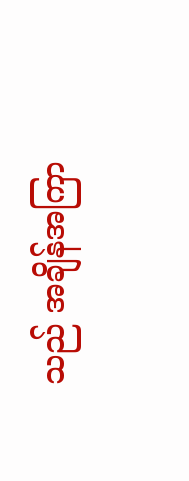သည် အချိန်အကြာ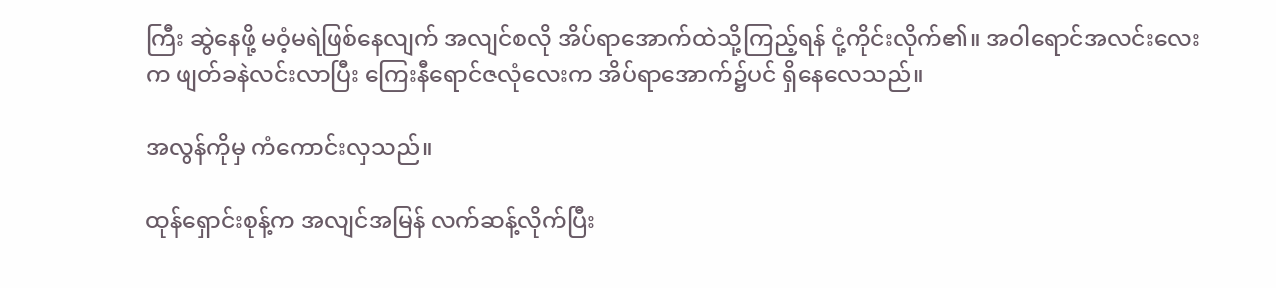ကြီး ဆွဲနေဖို့ မဝံ့မရဲဖြစ်နေလျက် အလျင်စလို အိပ်ရာအောက်ထဲသို့ကြည့်ရန် ငုံ့ကိုင်းလိုက်၏။ အဝါရောင်အလင်းလေးက ဖျတ်ခနဲလင်းလာပြီး ကြေးနီရောင်ဇလုံလေးက အိပ်ရာအောက်၌ပင် ရှိနေလေသည်။

အလွန်ကိုမှ ကံကောင်းလှသည်။

ထုန်ရှောင်းစုန့်က အလျင်အမြန် လက်ဆန့်လိုက်ပြီး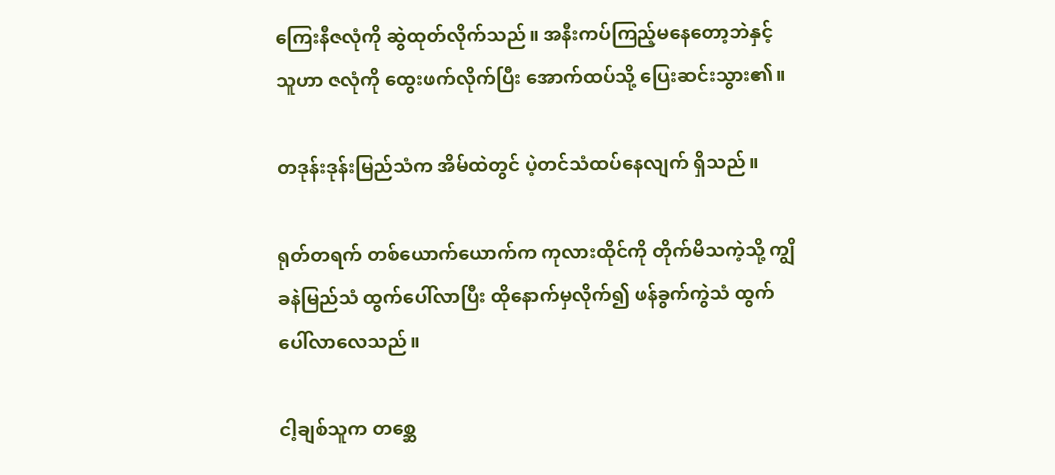ကြေးနီဇလုံကို ဆွဲထုတ်လိုက်သည်။ အနီးကပ်ကြည့်မနေတော့ဘဲနှင့် သူဟာ ဇလုံကို ထွေးဖက်လိုက်ပြီး အောက်ထပ်သို့ ပြေးဆင်းသွား၏။

တဒုန်းဒုန်းမြည်သံက အိမ်ထဲတွင် ပဲ့တင်သံထပ်နေလျက် ရှိသည်။

ရုတ်တရက် တစ်ယောက်ယောက်က ကုလားထိုင်ကို တိုက်မိသကဲ့သို့ ကျွိခနဲမြည်သံ ထွက်ပေါ်လာပြီး ထိုနောက်မှလိုက်၍ ဖန်ခွက်ကွဲသံ ထွက်ပေါ်လာလေသည်။

ငါ့ချစ်သူက တစ္ဆေ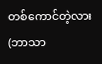တစ်ကောင်တဲ့လား(ဘာသာ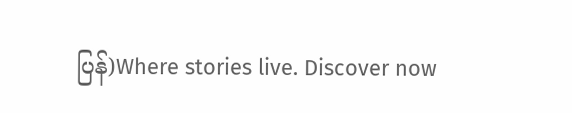ပြန်)Where stories live. Discover now